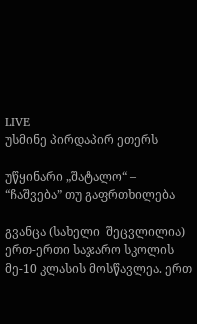LIVE
უსმინე პირდაპირ ეთერს

უწყინარი „შატალო“ – “ჩაშვება” თუ გაფრთხილება

გვანცა (სახელი  შეცვლილია) ერთ-ერთი საჯარო სკოლის მე-10 კლასის მოსწავლეა. ერთ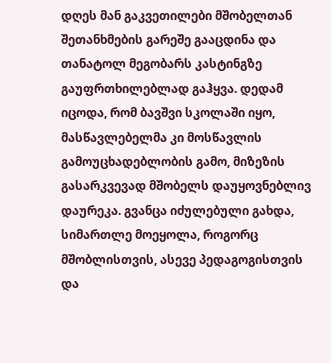დღეს მან გაკვეთილები მშობელთან შეთანხმების გარეშე გააცდინა და თანატოლ მეგობარს კასტინგზე გაუფრთხილებლად გაჰყვა. დედამ იცოდა, რომ ბავშვი სკოლაში იყო, მასწავლებელმა კი მოსწავლის გამოუცხადებლობის გამო, მიზეზის გასარკვევად მშობელს დაუყოვნებლივ დაურეკა. გვანცა იძულებული გახდა, სიმართლე მოეყოლა, როგორც მშობლისთვის, ასევე პედაგოგისთვის და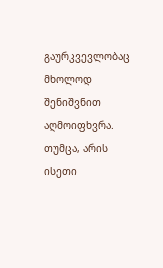გაურკვევლობაც მხოლოდ შენიშვნით აღმოიფხვრა. თუმცა, არის ისეთი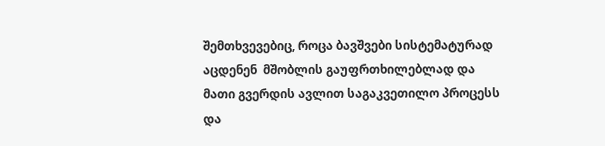შემთხვევებიც, როცა ბავშვები სისტემატურად აცდენენ  მშობლის გაუფრთხილებლად და მათი გვერდის ავლით საგაკვეთილო პროცესს და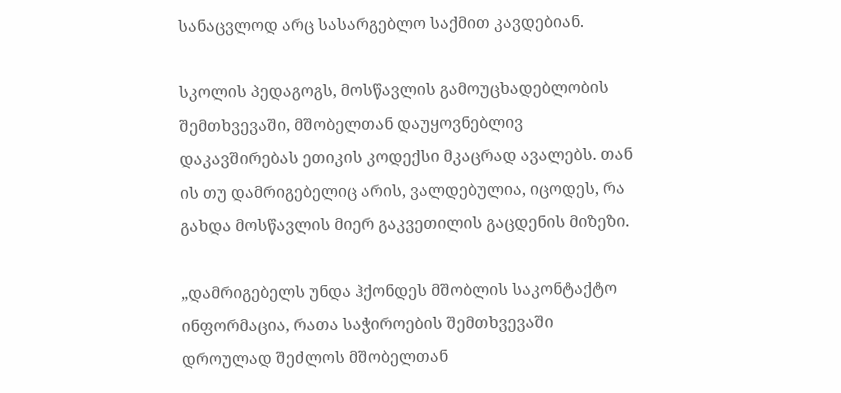სანაცვლოდ არც სასარგებლო საქმით კავდებიან.

სკოლის პედაგოგს, მოსწავლის გამოუცხადებლობის შემთხვევაში, მშობელთან დაუყოვნებლივ დაკავშირებას ეთიკის კოდექსი მკაცრად ავალებს. თან ის თუ დამრიგებელიც არის, ვალდებულია, იცოდეს, რა გახდა მოსწავლის მიერ გაკვეთილის გაცდენის მიზეზი.

„დამრიგებელს უნდა ჰქონდეს მშობლის საკონტაქტო ინფორმაცია, რათა საჭიროების შემთხვევაში დროულად შეძლოს მშობელთან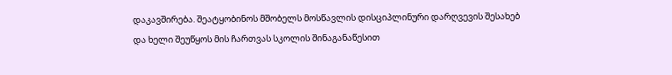დაკავშირება. შეატყობინოს მშობელს მოსწავლის დისციპლინური დარღვევის შესახებ და ხელი შეუწყოს მის ჩართვას სკოლის შინაგანაწესით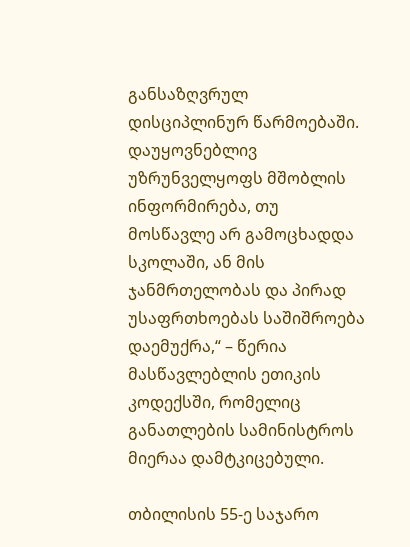განსაზღვრულ დისციპლინურ წარმოებაში. დაუყოვნებლივ უზრუნველყოფს მშობლის ინფორმირება, თუ მოსწავლე არ გამოცხადდა სკოლაში, ან მის ჯანმრთელობას და პირად უსაფრთხოებას საშიშროება დაემუქრა,“ – წერია მასწავლებლის ეთიკის კოდექსში, რომელიც განათლების სამინისტროს მიერაა დამტკიცებული.

თბილისის 55-ე საჯარო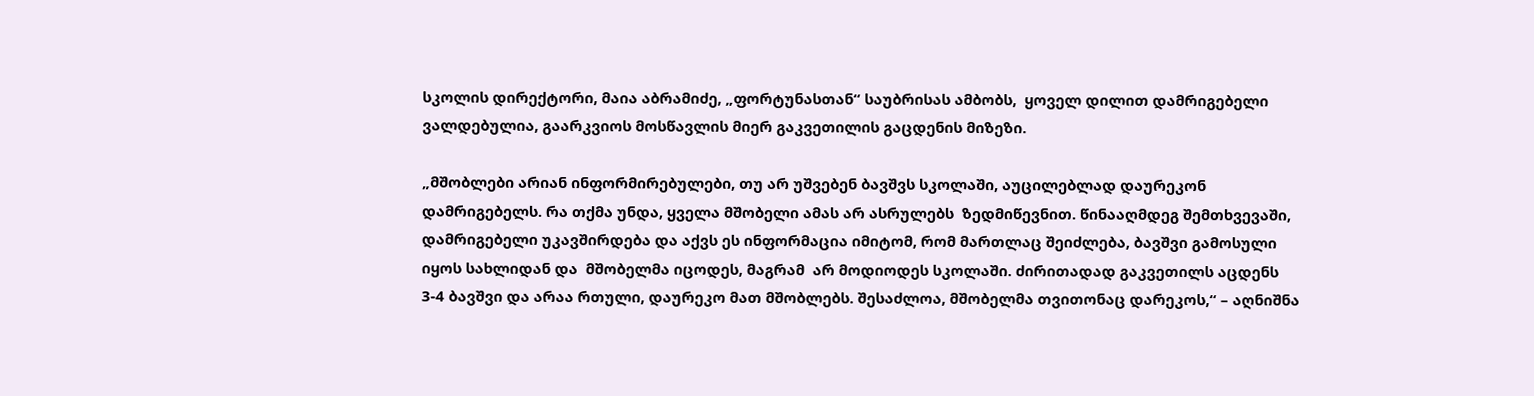სკოლის დირექტორი, მაია აბრამიძე, „ფორტუნასთან“ საუბრისას ამბობს,  ყოველ დილით დამრიგებელი ვალდებულია, გაარკვიოს მოსწავლის მიერ გაკვეთილის გაცდენის მიზეზი.

„მშობლები არიან ინფორმირებულები, თუ არ უშვებენ ბავშვს სკოლაში, აუცილებლად დაურეკონ დამრიგებელს. რა თქმა უნდა, ყველა მშობელი ამას არ ასრულებს  ზედმიწევნით. წინააღმდეგ შემთხვევაში, დამრიგებელი უკავშირდება და აქვს ეს ინფორმაცია იმიტომ, რომ მართლაც შეიძლება, ბავშვი გამოსული იყოს სახლიდან და  მშობელმა იცოდეს, მაგრამ  არ მოდიოდეს სკოლაში. ძირითადად გაკვეთილს აცდენს 3-4 ბავშვი და არაა რთული, დაურეკო მათ მშობლებს. შესაძლოა, მშობელმა თვითონაც დარეკოს,“ – აღნიშნა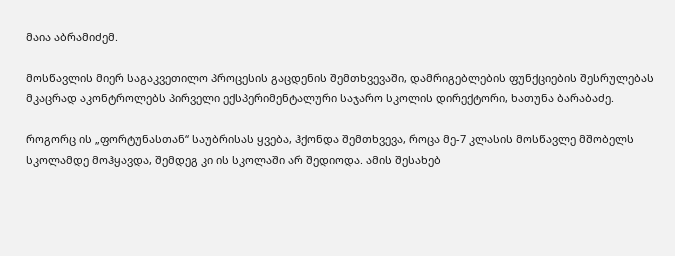მაია აბრამიძემ.

მოსწავლის მიერ საგაკვეთილო პროცესის გაცდენის შემთხვევაში, დამრიგებლების ფუნქციების შესრულებას მკაცრად აკონტროლებს პირველი ექსპერიმენტალური საჯარო სკოლის დირექტორი, ხათუნა ბარაბაძე.

როგორც ის „ფორტუნასთან“ საუბრისას ყვება, ჰქონდა შემთხვევა, როცა მე-7 კლასის მოსწავლე მშობელს სკოლამდე მოჰყავდა, შემდეგ კი ის სკოლაში არ შედიოდა. ამის შესახებ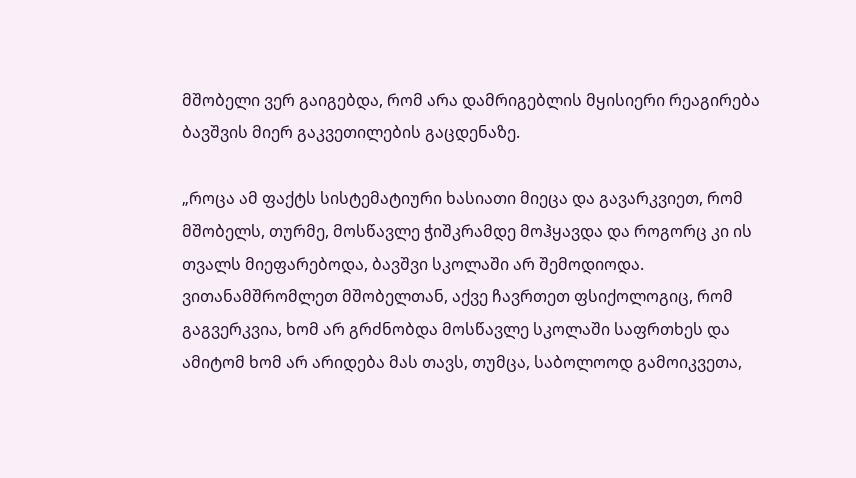მშობელი ვერ გაიგებდა, რომ არა დამრიგებლის მყისიერი რეაგირება ბავშვის მიერ გაკვეთილების გაცდენაზე.

„როცა ამ ფაქტს სისტემატიური ხასიათი მიეცა და გავარკვიეთ, რომ მშობელს, თურმე, მოსწავლე ჭიშკრამდე მოჰყავდა და როგორც კი ის თვალს მიეფარებოდა, ბავშვი სკოლაში არ შემოდიოდა. ვითანამშრომლეთ მშობელთან, აქვე ჩავრთეთ ფსიქოლოგიც, რომ გაგვერკვია, ხომ არ გრძნობდა მოსწავლე სკოლაში საფრთხეს და ამიტომ ხომ არ არიდება მას თავს, თუმცა, საბოლოოდ გამოიკვეთა,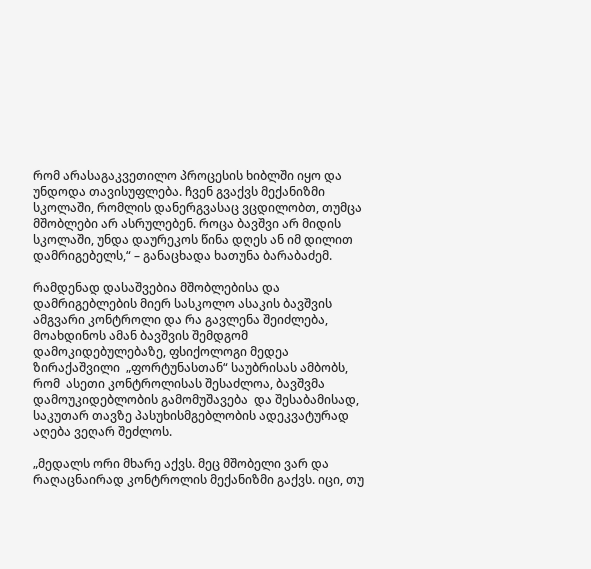რომ არასაგაკვეთილო პროცესის ხიბლში იყო და უნდოდა თავისუფლება. ჩვენ გვაქვს მექანიზმი სკოლაში, რომლის დანერგვასაც ვცდილობთ, თუმცა მშობლები არ ასრულებენ. როცა ბავშვი არ მიდის სკოლაში, უნდა დაურეკოს წინა დღეს ან იმ დილით დამრიგებელს,“ – განაცხადა ხათუნა ბარაბაძემ.

რამდენად დასაშვებია მშობლებისა და დამრიგებლების მიერ სასკოლო ასაკის ბავშვის ამგვარი კონტროლი და რა გავლენა შეიძლება, მოახდინოს ამან ბავშვის შემდგომ დამოკიდებულებაზე, ფსიქოლოგი მედეა ზირაქაშვილი  „ფორტუნასთან“ საუბრისას ამბობს, რომ  ასეთი კონტროლისას შესაძლოა, ბავშვმა დამოუკიდებლობის გამომუშავება  და შესაბამისად, საკუთარ თავზე პასუხისმგებლობის ადეკვატურად აღება ვეღარ შეძლოს.

„მედალს ორი მხარე აქვს. მეც მშობელი ვარ და რაღაცნაირად კონტროლის მექანიზმი გაქვს. იცი, თუ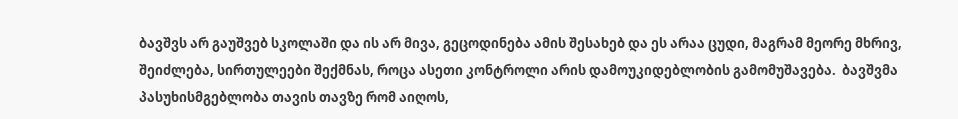ბავშვს არ გაუშვებ სკოლაში და ის არ მივა, გეცოდინება ამის შესახებ და ეს არაა ცუდი, მაგრამ მეორე მხრივ, შეიძლება, სირთულეები შექმნას, როცა ასეთი კონტროლი არის დამოუკიდებლობის გამომუშავება.  ბავშვმა პასუხისმგებლობა თავის თავზე რომ აიღოს,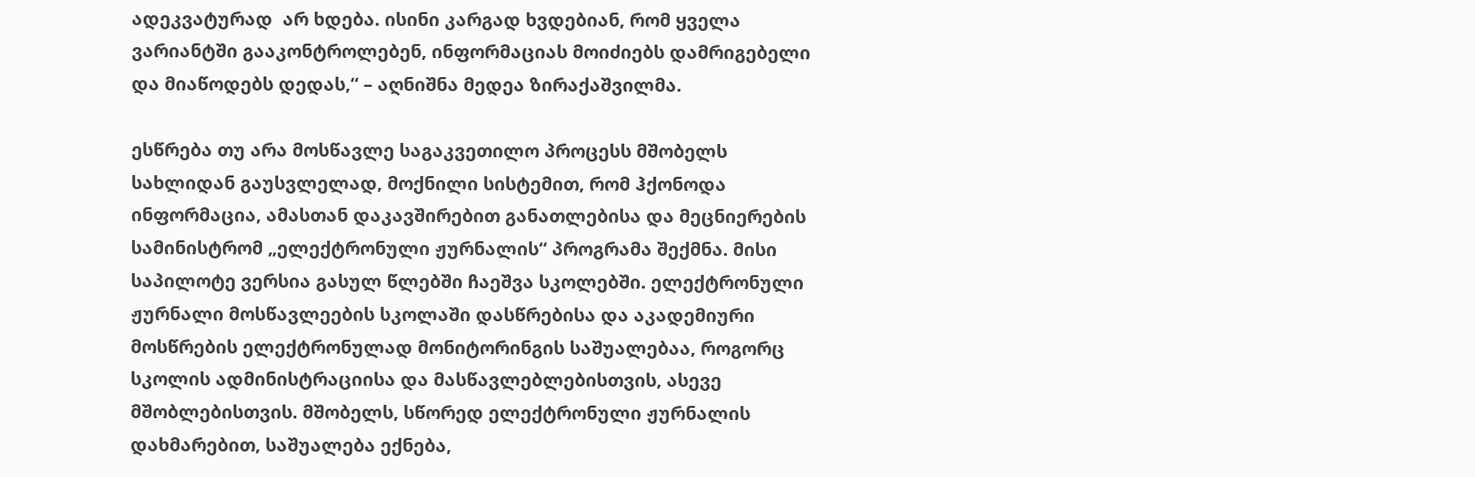ადეკვატურად  არ ხდება. ისინი კარგად ხვდებიან, რომ ყველა ვარიანტში გააკონტროლებენ, ინფორმაციას მოიძიებს დამრიგებელი და მიაწოდებს დედას,“ – აღნიშნა მედეა ზირაქაშვილმა.

ესწრება თუ არა მოსწავლე საგაკვეთილო პროცესს მშობელს სახლიდან გაუსვლელად, მოქნილი სისტემით, რომ ჰქონოდა ინფორმაცია, ამასთან დაკავშირებით განათლებისა და მეცნიერების სამინისტრომ „ელექტრონული ჟურნალის“ პროგრამა შექმნა. მისი საპილოტე ვერსია გასულ წლებში ჩაეშვა სკოლებში. ელექტრონული ჟურნალი მოსწავლეების სკოლაში დასწრებისა და აკადემიური მოსწრების ელექტრონულად მონიტორინგის საშუალებაა, როგორც სკოლის ადმინისტრაციისა და მასწავლებლებისთვის, ასევე მშობლებისთვის. მშობელს, სწორედ ელექტრონული ჟურნალის დახმარებით, საშუალება ექნება,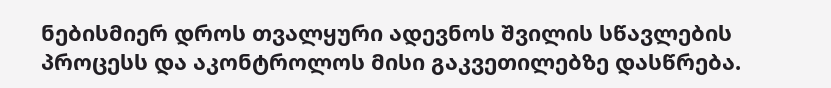ნებისმიერ დროს თვალყური ადევნოს შვილის სწავლების პროცესს და აკონტროლოს მისი გაკვეთილებზე დასწრება.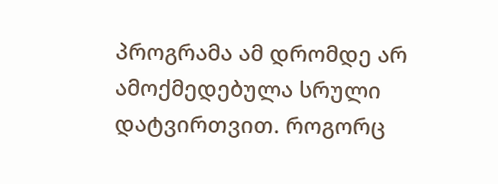პროგრამა ამ დრომდე არ ამოქმედებულა სრული დატვირთვით. როგორც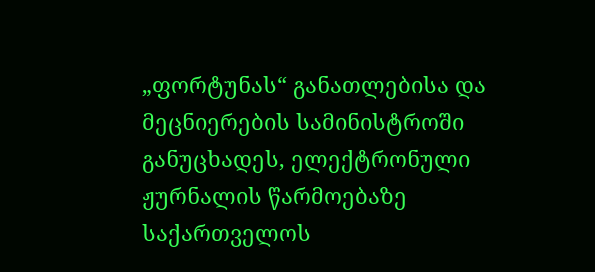„ფორტუნას“ განათლებისა და მეცნიერების სამინისტროში განუცხადეს, ელექტრონული ჟურნალის წარმოებაზე საქართველოს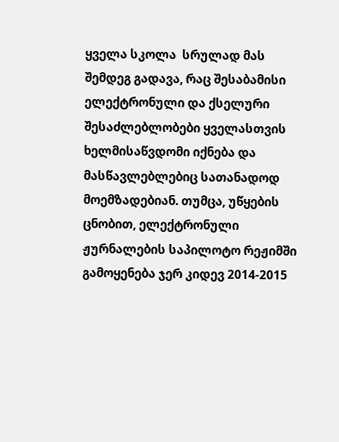ყველა სკოლა  სრულად მას შემდეგ გადავა, რაც შესაბამისი ელექტრონული და ქსელური შესაძლებლობები ყველასთვის ხელმისაწვდომი იქნება და მასწავლებლებიც სათანადოდ მოემზადებიან. თუმცა, უწყების ცნობით, ელექტრონული ჟურნალების საპილოტო რეჟიმში გამოყენება ჯერ კიდევ 2014-2015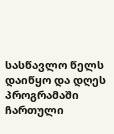სასწავლო წელს დაიწყო და დღეს პროგრამაში ჩართული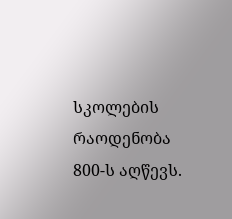სკოლების რაოდენობა 800-ს აღწევს.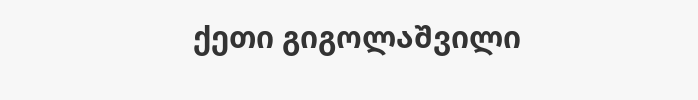ქეთი გიგოლაშვილი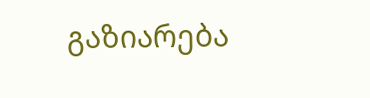გაზიარება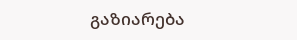გაზიარება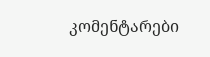კომენტარები